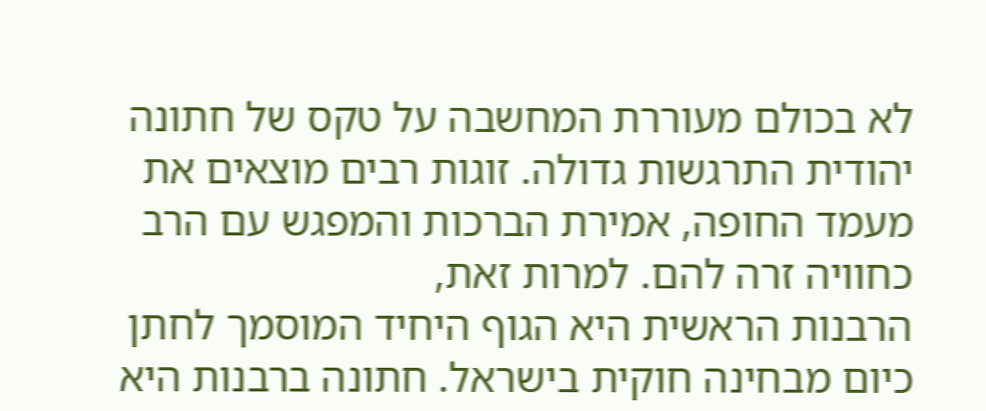לא בכולם מעוררת המחשבה על טקס של חתונה יהודית התרגשות גדולה. זוגות רבים מוצאים את מעמד החופה, אמירת הברכות והמפגש עם הרב כחוויה זרה להם. למרות זאת,
הרבנות הראשית היא הגוף היחיד המוסמך לחתן כיום מבחינה חוקית בישראל. חתונה ברבנות היא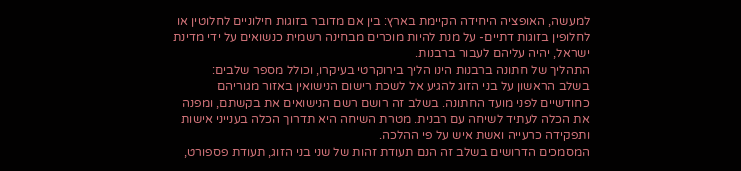למעשה, האופציה היחידה הקיימת בארץ: בין אם מדובר בזוגות חילוניים לחלוטין או לחלופין בזוגות דתיים- על מנת להיות מוכרים מבחינה רשמית כנשואים על ידי מדינת ישראל, יהיה עליהם לעבור ברבנות.
התהליך של חתונה ברבנות הינו הליך בירוקרטי בעיקרו, וכולל מספר שלבים:
בשלב הראשון על בני הזוג להגיע אל לשכת רישום הנישואין באזור מגוריהם כחודשיים לפני מועד החתונה. בשלב זה רושם רשם הנישואים את בקשתם, ומפנה את הכלה לעתיד לשיחה עם רבנית. מטרת השיחה היא תדרוך הכלה בענייני אישות ותפקידה כרעייה ואשת איש על פי ההלכה.
המסמכים הדרושים בשלב זה הנם תעודת זהות של שני בני הזוג, תעודת פספורט,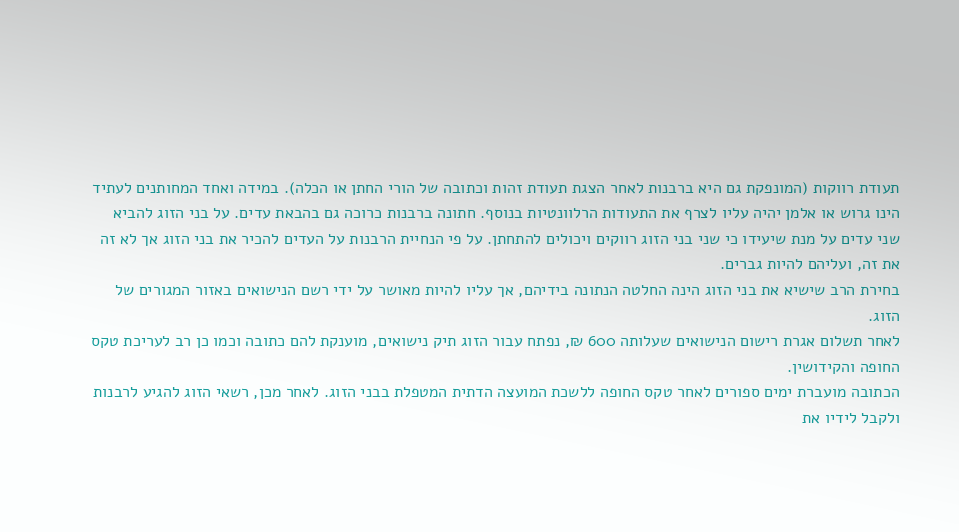תעודת רווקות (המונפקת גם היא ברבנות לאחר הצגת תעודת זהות וכתובה של הורי החתן או הכלה). במידה ואחד המחותנים לעתיד הינו גרוש או אלמן יהיה עליו לצרף את התעודות הרלוונטיות בנוסף. חתונה ברבנות כרוכה גם בהבאת עדים. על בני הזוג להביא שני עדים על מנת שיעידו כי שני בני הזוג רווקים ויכולים להתחתן. על פי הנחיית הרבנות על העדים להכיר את בני הזוג אך לא זה את זה, ועליהם להיות גברים.
בחירת הרב שישיא את בני הזוג הינה החלטה הנתונה בידיהם, אך עליו להיות מאושר על ידי רשם הנישואים באזור המגורים של הזוג.
לאחר תשלום אגרת רישום הנישואים שעלותה 600 ₪, נפתח עבור הזוג תיק נישואים, מוענקת להם כתובה וכמו כן רב לעריכת טקס החופה והקידושין.
הכתובה מועברת ימים ספורים לאחר טקס החופה ללשכת המועצה הדתית המטפלת בבני הזוג. לאחר מכן, רשאי הזוג להגיע לרבנות ולקבל לידיו את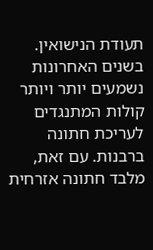תעודת הנישואין.
בשנים האחרונות נשמעים יותר ויותר קולות המתנגדים לעריכת חתונה ברבנות. עם זאת, מלבד חתונה אזרחית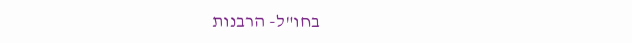בחו"ל- הרבנות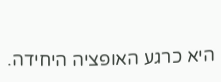היא כרגע האופציה היחידה.